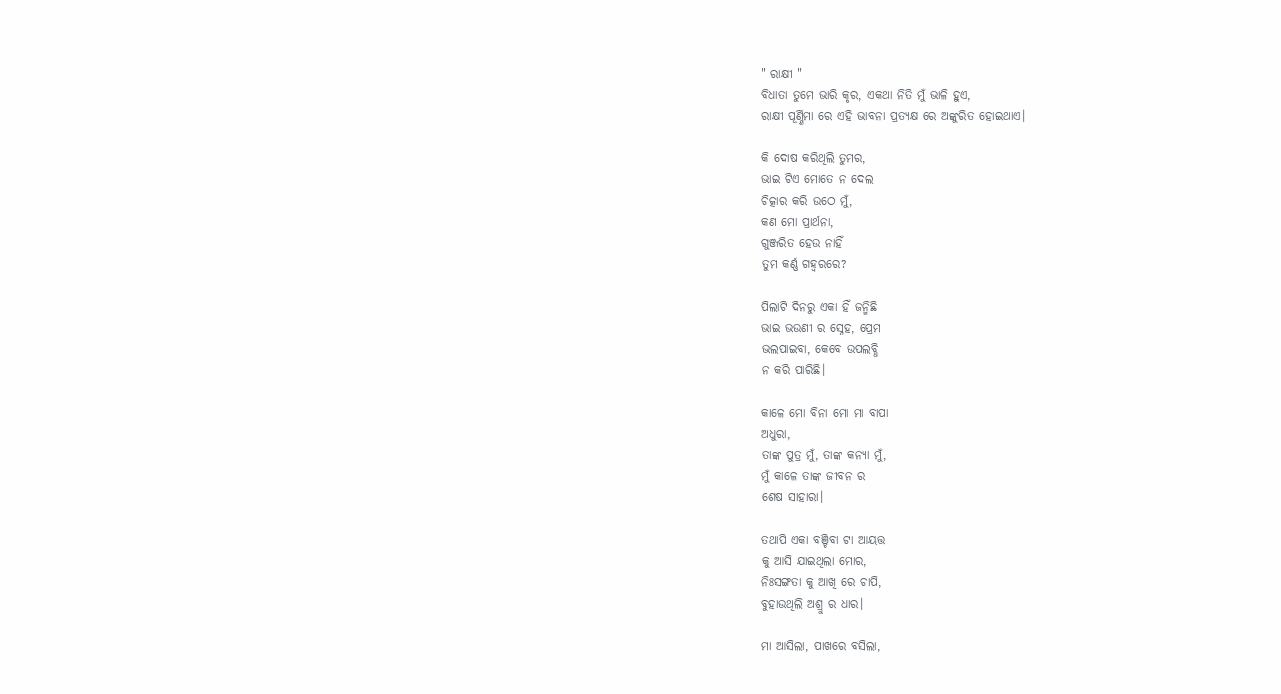" ରାକ୍ଷୀ "
ବିଧାତା ତୁମେ ଭାରି କୃର, ଏକଥା ନିତି ମୁଁ ଭାଳି ହୁଏ,
ରାକ୍ଷୀ ପୂର୍ଣ୍ଣିମା ରେ ଏହି ଭାବନା ପ୍ରତ୍ୟକ୍ଷ ରେ ଅଙ୍କୁରିତ ହୋଇଥାଏ।

କି ଦୋଷ କରିଥିଲି ତୁମର,
ଭାଇ ଟିଏ ମୋତେ ନ ଦେଲ
ଚିତ୍କାର କରି ଉଠେ ମୁଁ,
କଣ ମୋ ପ୍ରାର୍ଥନା,
ଗୁଞ୍ଜରିତ ହେଉ ନାହିଁ
ତୁମ କର୍ଣ୍ଣ ଗହ୍ୱରରେ?

ପିଲାଟି ଦିନରୁ ଏକା ହିଁ ଜନ୍ମିଛି
ଭାଇ ଭଉଣୀ ର ସ୍ନେହ, ପ୍ରେମ
ଭଲପାଇବା, କେବେ ଉପଲବ୍ଧି
ନ କରି ପାରିଛି।

କାଳେ ମୋ ବିନା ମୋ ମା ବାପା
ଅଧୁରା,
ତାଙ୍କ ପୁତ୍ର ମୁଁ, ତାଙ୍କ କନ୍ୟା ମୁଁ,
ମୁଁ କାଳେ ତାଙ୍କ ଜୀବନ ର
ଶେଷ ସାହାରା।

ତଥାପି ଏକା ବଞ୍ଚିବା ଟା ଆୟତ୍ତ
କୁ ଆସି ଯାଇଥିଲା ମୋର,
ନିଃସଙ୍ଗତା କୁ ଆଖି ରେ ଚାପି,
ବୁହାଉଥିଲି ଅଶ୍ରୁ ର ଧାର।

ମା ଆସିଲା, ପାଖରେ ବସିଲା,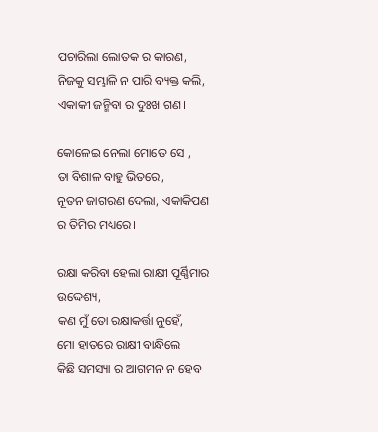ପଚାରିଲା ଲୋତକ ର କାରଣ,
ନିଜକୁ ସମ୍ଭାଳି ନ ପାରି ବ୍ୟକ୍ତ କଲି,
ଏକାକୀ ଜନ୍ମିବା ର ଦୁଃଖ ଗଣ।

କୋଳେଇ ନେଲା ମୋତେ ସେ ,
ତା ବିଶାଳ ବାହୁ ଭିତରେ,
ନୂତନ ଜାଗରଣ ଦେଲା, ଏକାକିପଣ
ର ତିମିର ମଧ୍ୟରେ।

ରକ୍ଷା କରିବା ହେଲା ରାକ୍ଷୀ ପୂର୍ଣ୍ଣିମାର
ଉଦ୍ଦେଶ୍ୟ,
କଣ ମୁଁ ତୋ ରକ୍ଷାକର୍ତ୍ତା ନୁହେଁ,
ମୋ ହାତରେ ରାକ୍ଷୀ ବାନ୍ଧିଲେ
କିଛି ସମସ୍ୟା ର ଆଗମନ ନ ହେବ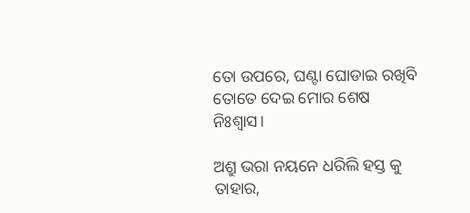ତୋ ଉପରେ, ଘଣ୍ଟା ଘୋଡାଇ ରଖିବି
ତୋତେ ଦେଇ ମୋର ଶେଷ ନିଃଶ୍ୱାସ।

ଅଶ୍ରୁ ଭରା ନୟନେ ଧରିଲି ହସ୍ତ କୁ
ତାହାର,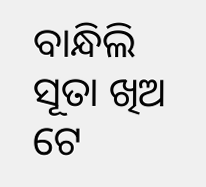ବାନ୍ଧିଲି ସୂତା ଖିଅ ଟେ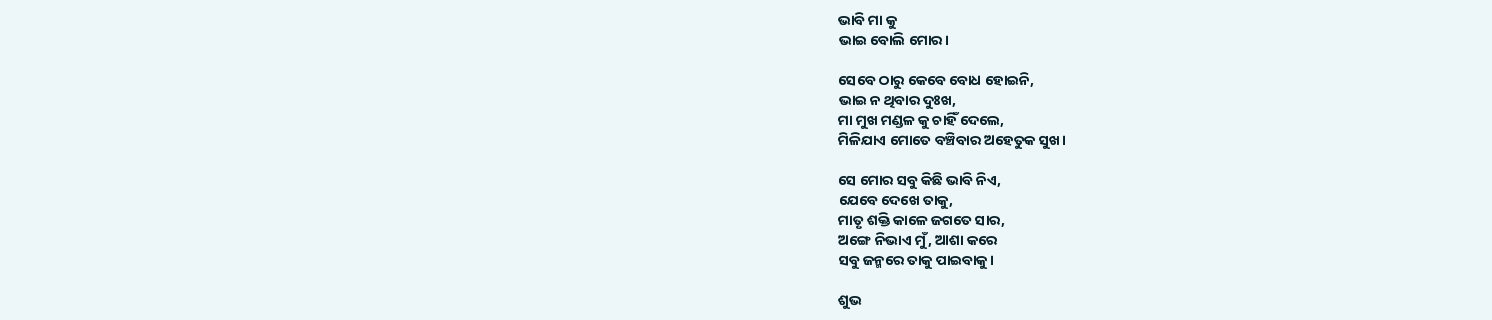ଭାବି ମା କୁ
ଭାଇ ବୋଲି ମୋର।

ସେବେ ଠାରୁ କେବେ ବୋଧ ହୋଇନି,
ଭାଇ ନ ଥିବାର ଦୁଃଖ,
ମା ମୁଖ ମଣ୍ଡଳ କୁ ଚାହିଁ ଦେଲେ,
ମିଳିଯାଏ ମୋତେ ବଞ୍ଚିବାର ଅହେତୁକ ସୁଖ।

ସେ ମୋର ସବୁ କିଛି ଭାବି ନିଏ,
ଯେବେ ଦେଖେ ତାକୁ,
ମାତୃ ଶକ୍ତି କାଳେ ଜଗତେ ସାର,
ଅଙ୍ଗେ ନିଭାଏ ମୁଁ, ଆଶା କରେ
ସବୁ ଜନ୍ମରେ ତାକୁ ପାଇବାକୁ।

ଶୁଭ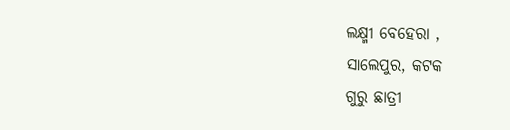ଲକ୍ଷ୍ମୀ ବେହେରା ,
ସାଲେପୁର, କଟକ
ଗୁରୁ ଛାତ୍ରୀ